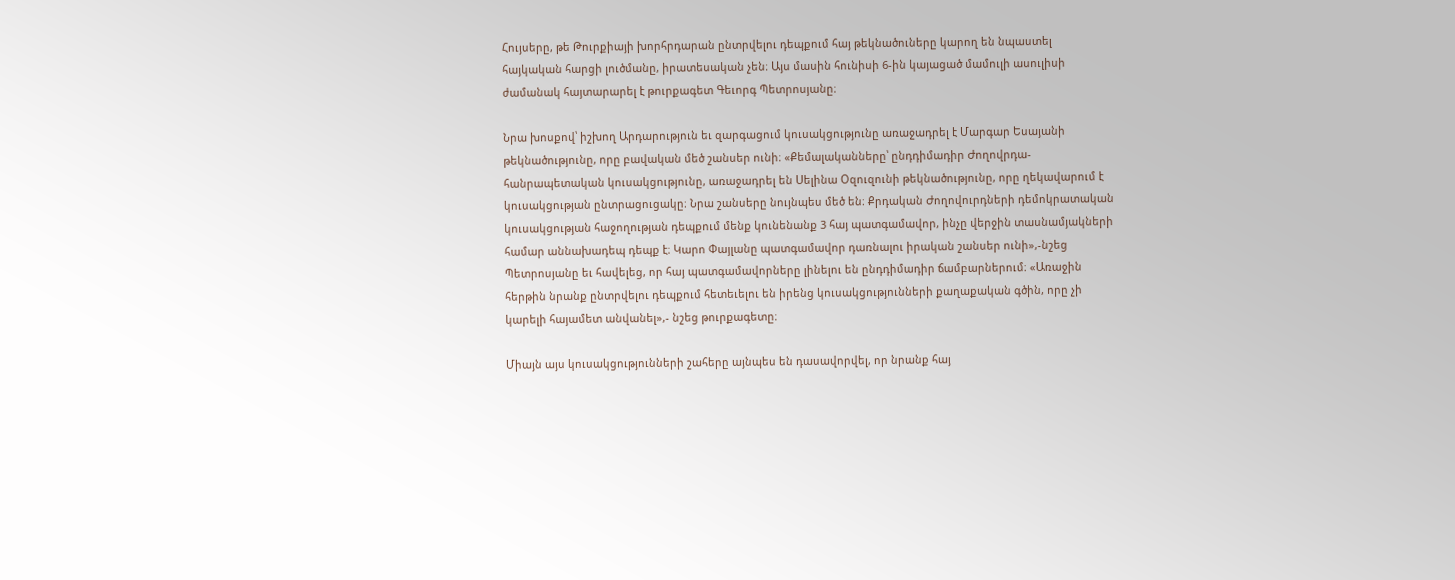Հույսերը, թե Թուրքիայի խորհրդարան ընտրվելու դեպքում հայ թեկնածուները կարող են նպաստել հայկական հարցի լուծմանը, իրատեսական չեն։ Այս մասին հունիսի 6-ին կայացած մամուլի ասուլիսի ժամանակ հայտարարել է թուրքագետ Գեւորգ Պետրոսյանը։

Նրա խոսքով՝ իշխող Արդարություն եւ զարգացում կուսակցությունը առաջադրել է Մարգար Եսայանի թեկնածությունը, որը բավական մեծ շանսեր ունի։ «Քեմալականները՝ ընդդիմադիր Ժողովրդա-հանրապետական կուսակցությունը, առաջադրել են Սելինա Օզուզունի թեկնածությունը, որը ղեկավարում է կուսակցության ընտրացուցակը։ Նրա շանսերը նույնպես մեծ են։ Քրդական Ժողովուրդների դեմոկրատական կուսակցության հաջողության դեպքում մենք կունենանք 3 հայ պատգամավոր, ինչը վերջին տասնամյակների համար աննախադեպ դեպք է։ Կարո Փայլանը պատգամավոր դառնալու իրական շանսեր ունի»,-նշեց Պետրոսյանը եւ հավելեց, որ հայ պատգամավորները լինելու են ընդդիմադիր ճամբարներում։ «Առաջին հերթին նրանք ընտրվելու դեպքում հետեւելու են իրենց կուսակցությունների քաղաքական գծին, որը չի կարելի հայամետ անվանել»,- նշեց թուրքագետը։

Միայն այս կուսակցությունների շահերը այնպես են դասավորվել, որ նրանք հայ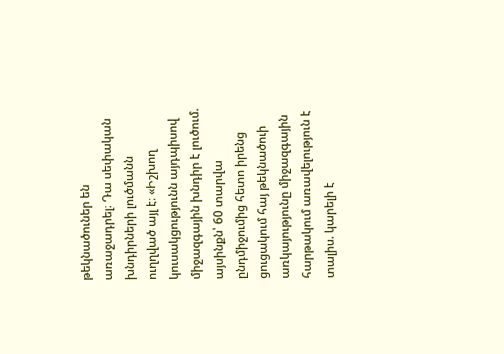թեկնածուներ են առաջադրել։ Դա սեփական խնդիրների լուծմանն ուղղված այլ է։ «Իշխող կուսակցությունն այդպիսով միջազգային խնդիր է լուծում. այսինքն՝ 60 տարվա ընդմիջումից հետո իրենց ցուցակում հայ թեկնածուի առկայությունը միջազգային հարթակում առավելություն է տալիս. կարելի է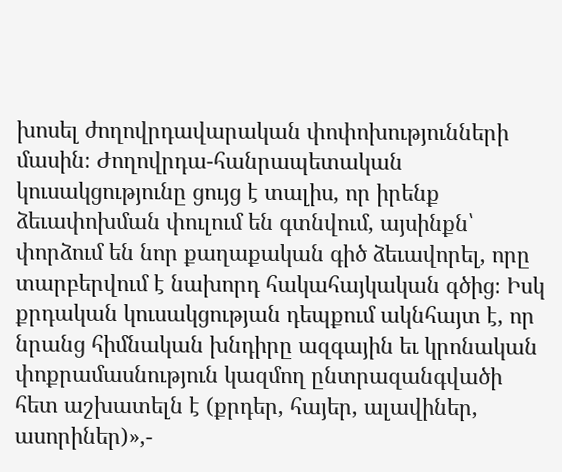խոսել ժողովրդավարական փոփոխությունների մասին։ Ժողովրդա-հանրապետական կուսակցությունը ցույց է տալիս, որ իրենք ձեւափոխման փուլում են գտնվում, այսինքն՝ փորձում են նոր քաղաքական գիծ ձեւավորել, որը տարբերվում է նախորդ հակահայկական գծից։ Իսկ քրդական կուսակցության դեպքում ակնհայտ է, որ նրանց հիմնական խնդիրը ազգային եւ կրոնական փոքրամասնություն կազմող ընտրազանգվածի հետ աշխատելն է (քրդեր, հայեր, ալավիներ, ասորիներ)»,-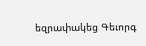եզրափակեց Գեւորգ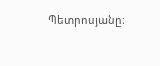Պետրոսյանը։